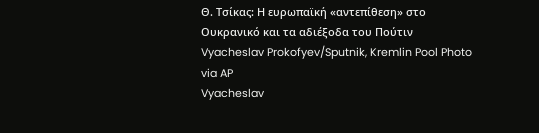Θ. Τσίκας: Η ευρωπαϊκή «αντεπίθεση» στο Ουκρανικό και τα αδιέξοδα του Πούτιν
Vyacheslav Prokofyev/Sputnik, Kremlin Pool Photo via AP
Vyacheslav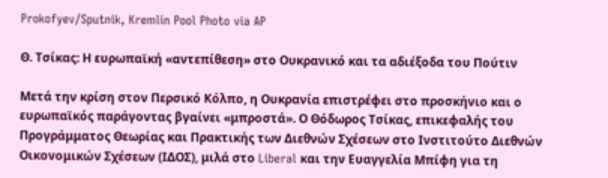Prokofyev/Sputnik, Kremlin Pool Photo via AP

Θ. Τσίκας: Η ευρωπαϊκή «αντεπίθεση» στο Ουκρανικό και τα αδιέξοδα του Πούτιν

Μετά την κρίση στον Περσικό Κόλπο, η Ουκρανία επιστρέφει στο προσκήνιο και ο ευρωπαϊκός παράγοντας βγαίνει «μπροστά». Ο Θόδωρος Τσίκας, επικεφαλής του Προγράμματος Θεωρίας και Πρακτικής των Διεθνών Σχέσεων στο Ινστιτούτο Διεθνών Οικονομικών Σχέσεων (ΙΔΟΣ), μιλά στο Liberal και την Ευαγγελία Μπίφη για τη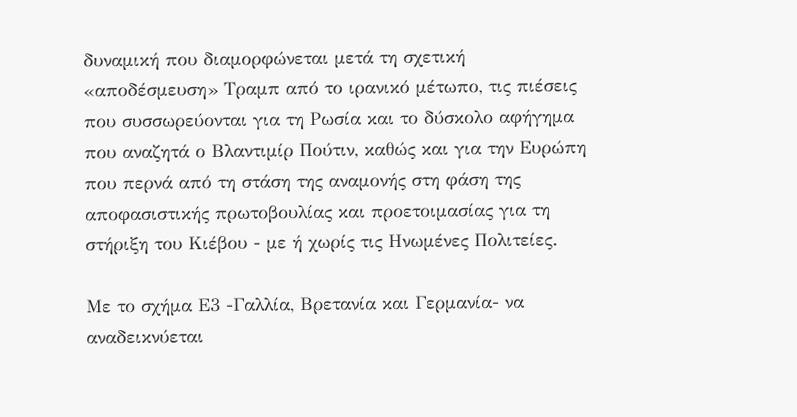δυναμική που διαμορφώνεται μετά τη σχετική «αποδέσμευση» Τραμπ από το ιρανικό μέτωπο, τις πιέσεις που συσσωρεύονται για τη Ρωσία και το δύσκολο αφήγημα που αναζητά ο Βλαντιμίρ Πούτιν, καθώς και για την Ευρώπη που περνά από τη στάση της αναμονής στη φάση της αποφασιστικής πρωτοβουλίας και προετοιμασίας για τη στήριξη του Κιέβου - με ή χωρίς τις Ηνωμένες Πολιτείες.

Με το σχήμα Ε3 -Γαλλία, Βρετανία και Γερμανία- να αναδεικνύεται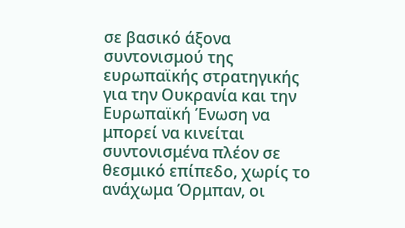σε βασικό άξονα συντονισμού της ευρωπαϊκής στρατηγικής για την Ουκρανία και την Ευρωπαϊκή Ένωση να μπορεί να κινείται συντονισμένα πλέον σε θεσμικό επίπεδο, χωρίς το ανάχωμα Όρμπαν, οι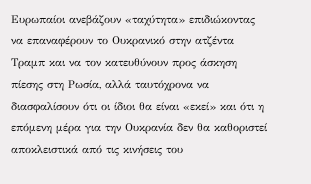Ευρωπαίοι ανεβάζουν «ταχύτητα» επιδιώκοντας να επαναφέρουν το Ουκρανικό στην ατζέντα Τραμπ και να τον κατευθύνουν προς άσκηση πίεσης στη Ρωσία, αλλά ταυτόχρονα να διασφαλίσουν ότι οι ίδιοι θα είναι «εκεί» και ότι η επόμενη μέρα για την Ουκρανία δεν θα καθοριστεί αποκλειστικά από τις κινήσεις του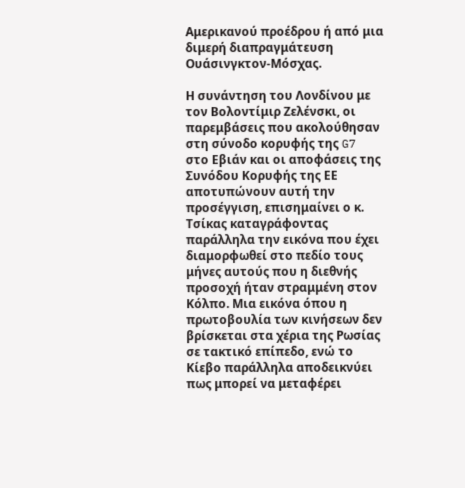Αμερικανού προέδρου ή από μια διμερή διαπραγμάτευση Ουάσινγκτον-Μόσχας.

Η συνάντηση του Λονδίνου με τον Βολοντίμιρ Ζελένσκι, οι παρεμβάσεις που ακολούθησαν στη σύνοδο κορυφής της G7 στο Εβιάν και οι αποφάσεις της Συνόδου Κορυφής της ΕΕ αποτυπώνουν αυτή την προσέγγιση, επισημαίνει ο κ. Τσίκας καταγράφοντας παράλληλα την εικόνα που έχει διαμορφωθεί στο πεδίο τους μήνες αυτούς που η διεθνής προσοχή ήταν στραμμένη στον Κόλπο. Μια εικόνα όπου η πρωτοβουλία των κινήσεων δεν βρίσκεται στα χέρια της Ρωσίας σε τακτικό επίπεδο, ενώ το Κίεβο παράλληλα αποδεικνύει πως μπορεί να μεταφέρει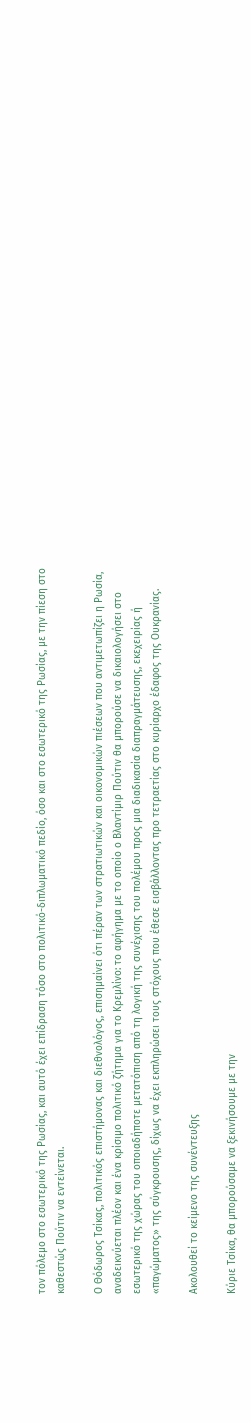τον πόλεμο στο εσωτερικό της Ρωσίας, και αυτό έχει επίδραση τόσο στο πολιτικό-διπλωματικό πεδίο, όσο και στο εσωτερικό της Ρωσίας, με την πίεση στο καθεστώς Πούτιν να εντείνεται.

Ο Θόδωρος Τσίκας, πολιτικός επιστήμονας και διεθνολόγος, επισημαίνει ότι πέραν των στρατιωτικών και οικονομικών πιέσεων που αντιμετωπίζει η Ρωσία, αναδεικνύεται πλέον και ένα κρίσιμο πολιτικό ζήτημα για το Κρεμλίνο: το αφήγημα με το οποίο ο Βλαντίμιρ Πούτιν θα μπορούσε να δικαιολογήσει στο εσωτερικό της χώρας του οποιαδήποτε μετατόπιση από τη λογική της συνέχισης του πολέμου προς μια διαδικασία διαπραγμάτευσης, εκεχειρίας ή «παγώματος» της σύγκρουσης, δίχως να έχει εκπληρώσει τους στόχους που έθεσε εισβάλλοντας προ τετραετίας στο κυρίαρχο έδαφος της Ουκρανίας.

Ακολουθεί το κείμενο της συνέντευξης

Κύριε Τσίκα, θα μπορούσαμε να ξεκινήσουμε με την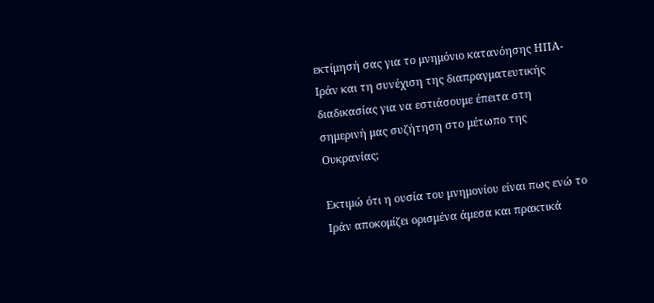εκτίμησή σας για το μνημόνιο κατανόησης ΗΠΑ-Ιράν και τη συνέχιση της διαπραγματευτικής διαδικασίας για να εστιάσουμε έπειτα στη σημερινή μας συζήτηση στο μέτωπο της Ουκρανίας;

Εκτιμώ ότι η ουσία του μνημονίου είναι πως ενώ το Ιράν αποκομίζει ορισμένα άμεσα και πρακτικά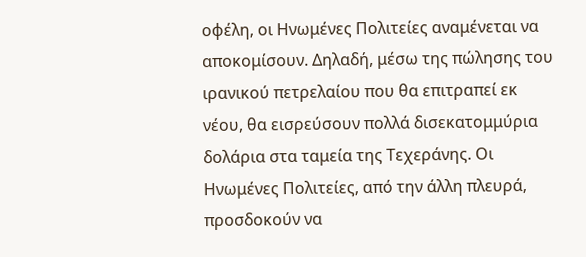οφέλη, οι Ηνωμένες Πολιτείες αναμένεται να αποκομίσουν. Δηλαδή, μέσω της πώλησης του ιρανικού πετρελαίου που θα επιτραπεί εκ νέου, θα εισρεύσουν πολλά δισεκατομμύρια δολάρια στα ταμεία της Τεχεράνης. Οι Ηνωμένες Πολιτείες, από την άλλη πλευρά, προσδοκούν να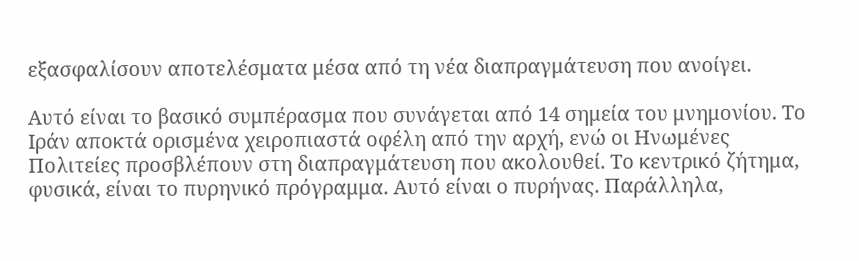εξασφαλίσουν αποτελέσματα μέσα από τη νέα διαπραγμάτευση που ανοίγει.

Αυτό είναι το βασικό συμπέρασμα που συνάγεται από 14 σημεία του μνημονίου. Το Ιράν αποκτά ορισμένα χειροπιαστά οφέλη από την αρχή, ενώ οι Ηνωμένες Πολιτείες προσβλέπουν στη διαπραγμάτευση που ακολουθεί. Το κεντρικό ζήτημα, φυσικά, είναι το πυρηνικό πρόγραμμα. Αυτό είναι ο πυρήνας. Παράλληλα,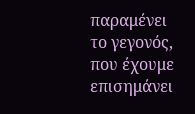παραμένει το γεγονός, που έχουμε επισημάνει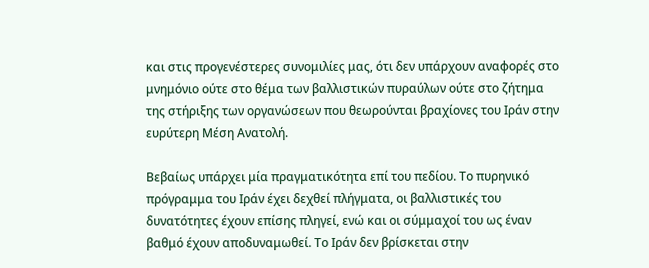και στις προγενέστερες συνομιλίες μας, ότι δεν υπάρχουν αναφορές στο μνημόνιο ούτε στο θέμα των βαλλιστικών πυραύλων ούτε στο ζήτημα της στήριξης των οργανώσεων που θεωρούνται βραχίονες του Ιράν στην ευρύτερη Μέση Ανατολή.

Βεβαίως υπάρχει μία πραγματικότητα επί του πεδίου. Το πυρηνικό πρόγραμμα του Ιράν έχει δεχθεί πλήγματα, οι βαλλιστικές του δυνατότητες έχουν επίσης πληγεί, ενώ και οι σύμμαχοί του ως έναν βαθμό έχουν αποδυναμωθεί. Το Ιράν δεν βρίσκεται στην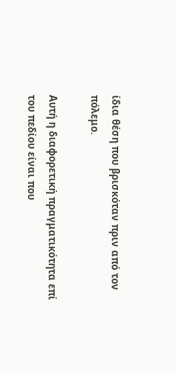ίδια θέση που βρισκόταν πριν από τον πόλεμο.

Αυτή η διαφορετική πραγματικότητα επί του πεδίου είναι που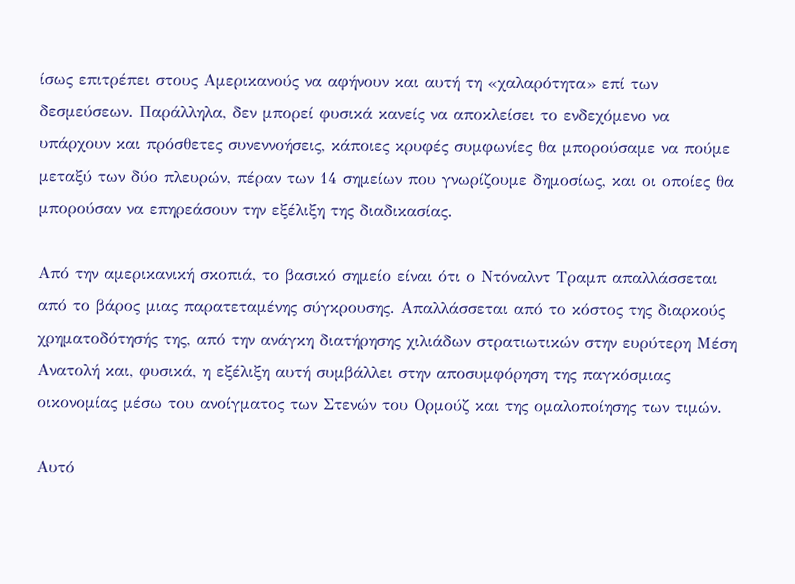ίσως επιτρέπει στους Αμερικανούς να αφήνουν και αυτή τη «χαλαρότητα» επί των δεσμεύσεων. Παράλληλα, δεν μπορεί φυσικά κανείς να αποκλείσει το ενδεχόμενο να υπάρχουν και πρόσθετες συνεννοήσεις, κάποιες κρυφές συμφωνίες θα μπορούσαμε να πούμε μεταξύ των δύο πλευρών, πέραν των 14 σημείων που γνωρίζουμε δημοσίως, και οι οποίες θα μπορούσαν να επηρεάσουν την εξέλιξη της διαδικασίας.

Από την αμερικανική σκοπιά, το βασικό σημείο είναι ότι ο Ντόναλντ Τραμπ απαλλάσσεται από το βάρος μιας παρατεταμένης σύγκρουσης. Απαλλάσσεται από το κόστος της διαρκούς χρηματοδότησής της, από την ανάγκη διατήρησης χιλιάδων στρατιωτικών στην ευρύτερη Μέση Ανατολή και, φυσικά, η εξέλιξη αυτή συμβάλλει στην αποσυμφόρηση της παγκόσμιας οικονομίας μέσω του ανοίγματος των Στενών του Ορμούζ και της ομαλοποίησης των τιμών.

Αυτό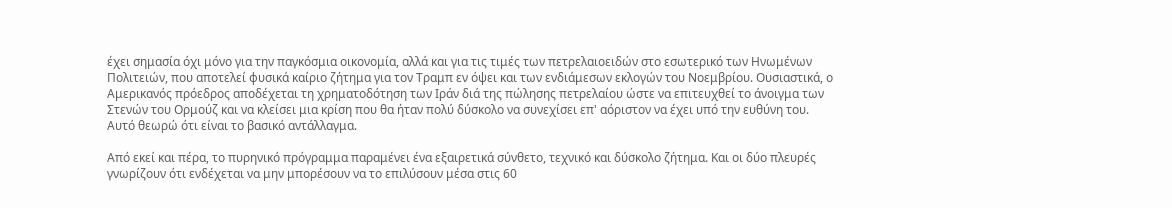έχει σημασία όχι μόνο για την παγκόσμια οικονομία, αλλά και για τις τιμές των πετρελαιοειδών στο εσωτερικό των Ηνωμένων Πολιτειών, που αποτελεί φυσικά καίριο ζήτημα για τον Τραμπ εν όψει και των ενδιάμεσων εκλογών του Νοεμβρίου. Ουσιαστικά, ο Αμερικανός πρόεδρος αποδέχεται τη χρηματοδότηση των Ιράν διά της πώλησης πετρελαίου ώστε να επιτευχθεί το άνοιγμα των Στενών του Ορμούζ και να κλείσει μια κρίση που θα ήταν πολύ δύσκολο να συνεχίσει επ' αόριστον να έχει υπό την ευθύνη του. Αυτό θεωρώ ότι είναι το βασικό αντάλλαγμα.

Από εκεί και πέρα, το πυρηνικό πρόγραμμα παραμένει ένα εξαιρετικά σύνθετο, τεχνικό και δύσκολο ζήτημα. Και οι δύο πλευρές γνωρίζουν ότι ενδέχεται να μην μπορέσουν να το επιλύσουν μέσα στις 60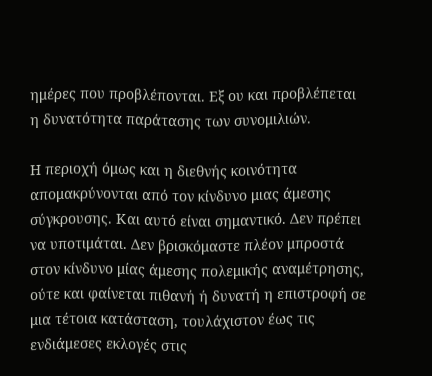ημέρες που προβλέπονται. Εξ ου και προβλέπεται η δυνατότητα παράτασης των συνομιλιών.

Η περιοχή όμως και η διεθνής κοινότητα απομακρύνονται από τον κίνδυνο μιας άμεσης σύγκρουσης. Και αυτό είναι σημαντικό. Δεν πρέπει να υποτιμάται. Δεν βρισκόμαστε πλέον μπροστά στον κίνδυνο μίας άμεσης πολεμικής αναμέτρησης, ούτε και φαίνεται πιθανή ή δυνατή η επιστροφή σε μια τέτοια κατάσταση, τουλάχιστον έως τις ενδιάμεσες εκλογές στις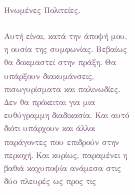Ηνωμένες Πολιτείες.

Αυτή είναι, κατά την άποψή μου, η ουσία της συμφωνίας. Βεβαίως θα δοκιμαστεί στην πράξη. Θα υπάρξουν διακυμάνσεις, πισωγυρίσματα και παλινωδίες. Δεν θα πρόκειται για μια ευθύγραμμη διαδικασία. Και αυτό διότι υπάρχουν και άλλοι παράγοντες που επιδρούν στην περιοχή. Και κυρίως, παραμένει η βαθιά καχυποψία ανάμεσα στις δύο πλευρές ως προς τις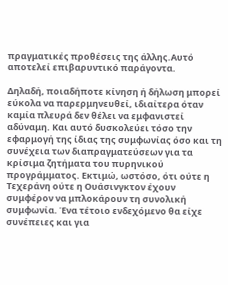πραγματικές προθέσεις της άλλης.Αυτό αποτελεί επιβαρυντικό παράγοντα.

Δηλαδή, ποιαδήποτε κίνηση ή δήλωση μπορεί εύκολα να παρερμηνευθεί, ιδιαίτερα όταν καμία πλευρά δεν θέλει να εμφανιστεί αδύναμη. Και αυτό δυσκολεύει τόσο την εφαρμογή της ίδιας της συμφωνίας όσο και τη συνέχεια των διαπραγματεύσεων για τα κρίσιμα ζητήματα του πυρηνικού προγράμματος. Εκτιμώ, ωστόσο, ότι ούτε η Τεχεράνη ούτε η Ουάσινγκτον έχουν συμφέρον να μπλοκάρουν τη συνολική συμφωνία. Ένα τέτοιο ενδεχόμενο θα είχε συνέπειες και για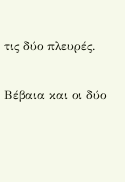τις δύο πλευρές.

Βέβαια και οι δύο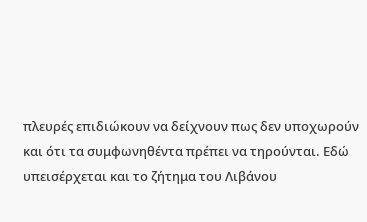πλευρές επιδιώκουν να δείχνουν πως δεν υποχωρούν και ότι τα συμφωνηθέντα πρέπει να τηρούνται. Εδώ υπεισέρχεται και το ζήτημα του Λιβάνου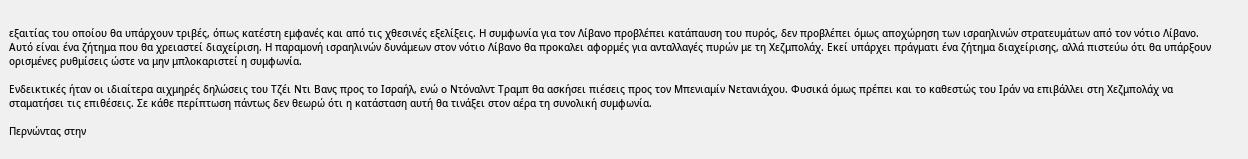εξαιτίας του οποίου θα υπάρχουν τριβές, όπως κατέστη εμφανές και από τις χθεσινές εξελίξεις. Η συμφωνία για τον Λίβανο προβλέπει κατάπαυση του πυρός, δεν προβλέπει όμως αποχώρηση των ισραηλινών στρατευμάτων από τον νότιο Λίβανο. Αυτό είναι ένα ζήτημα που θα χρειαστεί διαχείριση. Η παραμονή ισραηλινών δυνάμεων στον νότιο Λίβανο θα προκαλει αφορμές για ανταλλαγές πυρών με τη Χεζμπολάχ. Εκεί υπάρχει πράγματι ένα ζήτημα διαχείρισης, αλλά πιστεύω ότι θα υπάρξουν ορισμένες ρυθμίσεις ώστε να μην μπλοκαριστεί η συμφωνία.

Ενδεικτικές ήταν οι ιδιαίτερα αιχμηρές δηλώσεις του Τζέι Ντι Βανς προς το Ισραήλ, ενώ ο Ντόναλντ Τραμπ θα ασκήσει πιέσεις προς τον Μπενιαμίν Νετανιάχου. Φυσικά όμως πρέπει και το καθεστώς του Ιράν να επιβάλλει στη Χεζμπολάχ να σταματήσει τις επιθέσεις. Σε κάθε περίπτωση πάντως δεν θεωρώ ότι η κατάσταση αυτή θα τινάξει στον αέρα τη συνολική συμφωνία.

Περνώντας στην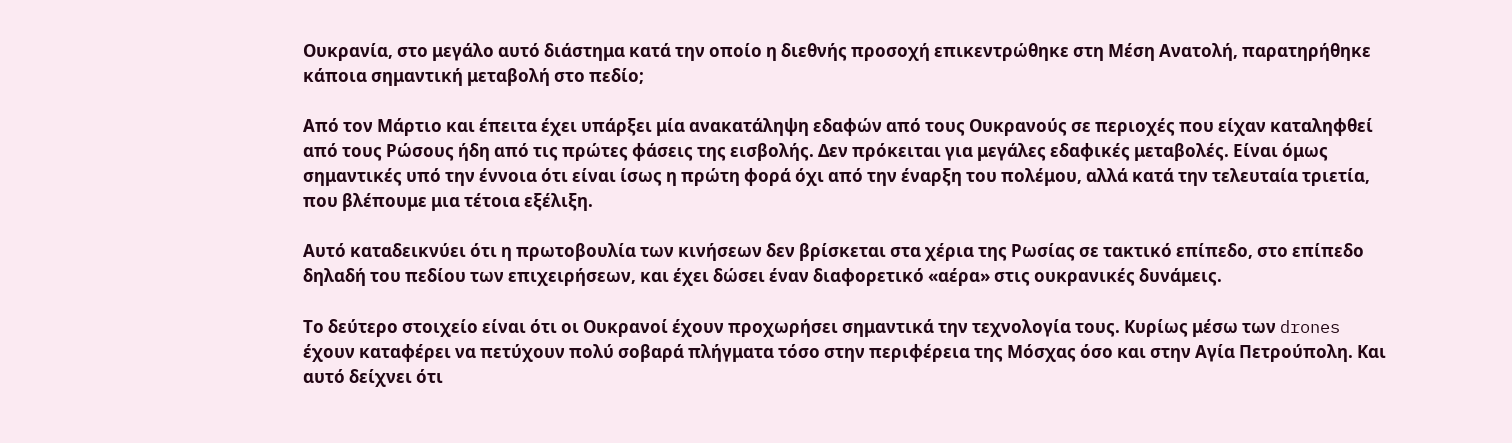Ουκρανία, στο μεγάλο αυτό διάστημα κατά την οποίο η διεθνής προσοχή επικεντρώθηκε στη Μέση Ανατολή, παρατηρήθηκε κάποια σημαντική μεταβολή στο πεδίο;

Από τον Μάρτιο και έπειτα έχει υπάρξει μία ανακατάληψη εδαφών από τους Ουκρανούς σε περιοχές που είχαν καταληφθεί από τους Ρώσους ήδη από τις πρώτες φάσεις της εισβολής. Δεν πρόκειται για μεγάλες εδαφικές μεταβολές. Είναι όμως σημαντικές υπό την έννοια ότι είναι ίσως η πρώτη φορά όχι από την έναρξη του πολέμου, αλλά κατά την τελευταία τριετία, που βλέπουμε μια τέτοια εξέλιξη.

Αυτό καταδεικνύει ότι η πρωτοβουλία των κινήσεων δεν βρίσκεται στα χέρια της Ρωσίας σε τακτικό επίπεδο, στο επίπεδο δηλαδή του πεδίου των επιχειρήσεων, και έχει δώσει έναν διαφορετικό «αέρα» στις ουκρανικές δυνάμεις.

Το δεύτερο στοιχείο είναι ότι οι Ουκρανοί έχουν προχωρήσει σημαντικά την τεχνολογία τους. Κυρίως μέσω των drones έχουν καταφέρει να πετύχουν πολύ σοβαρά πλήγματα τόσο στην περιφέρεια της Μόσχας όσο και στην Αγία Πετρούπολη. Και αυτό δείχνει ότι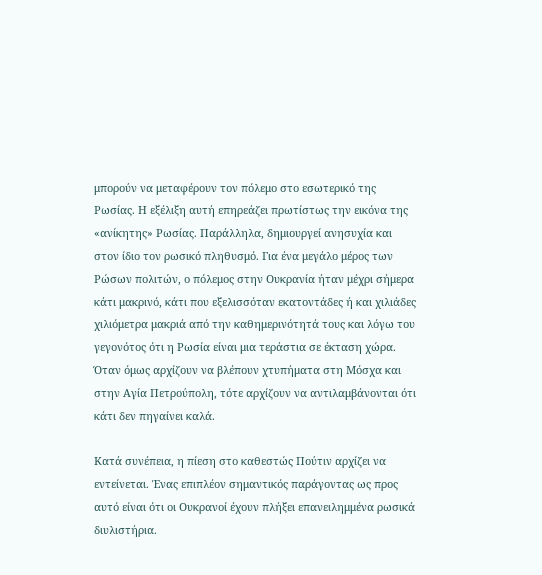μπορούν να μεταφέρουν τον πόλεμο στο εσωτερικό της Ρωσίας. Η εξέλιξη αυτή επηρεάζει πρωτίστως την εικόνα της «ανίκητης» Ρωσίας. Παράλληλα, δημιουργεί ανησυχία και στον ίδιο τον ρωσικό πληθυσμό. Για ένα μεγάλο μέρος των Ρώσων πολιτών, ο πόλεμος στην Ουκρανία ήταν μέχρι σήμερα κάτι μακρινό, κάτι που εξελισσόταν εκατοντάδες ή και χιλιάδες χιλιόμετρα μακριά από την καθημερινότητά τους και λόγω του γεγονότος ότι η Ρωσία είναι μια τεράστια σε έκταση χώρα. Όταν όμως αρχίζουν να βλέπουν χτυπήματα στη Μόσχα και στην Αγία Πετρούπολη, τότε αρχίζουν να αντιλαμβάνονται ότι κάτι δεν πηγαίνει καλά.

Κατά συνέπεια, η πίεση στο καθεστώς Πούτιν αρχίζει να εντείνεται. Ένας επιπλέον σημαντικός παράγοντας ως προς αυτό είναι ότι οι Ουκρανοί έχουν πλήξει επανειλημμένα ρωσικά διυλιστήρια.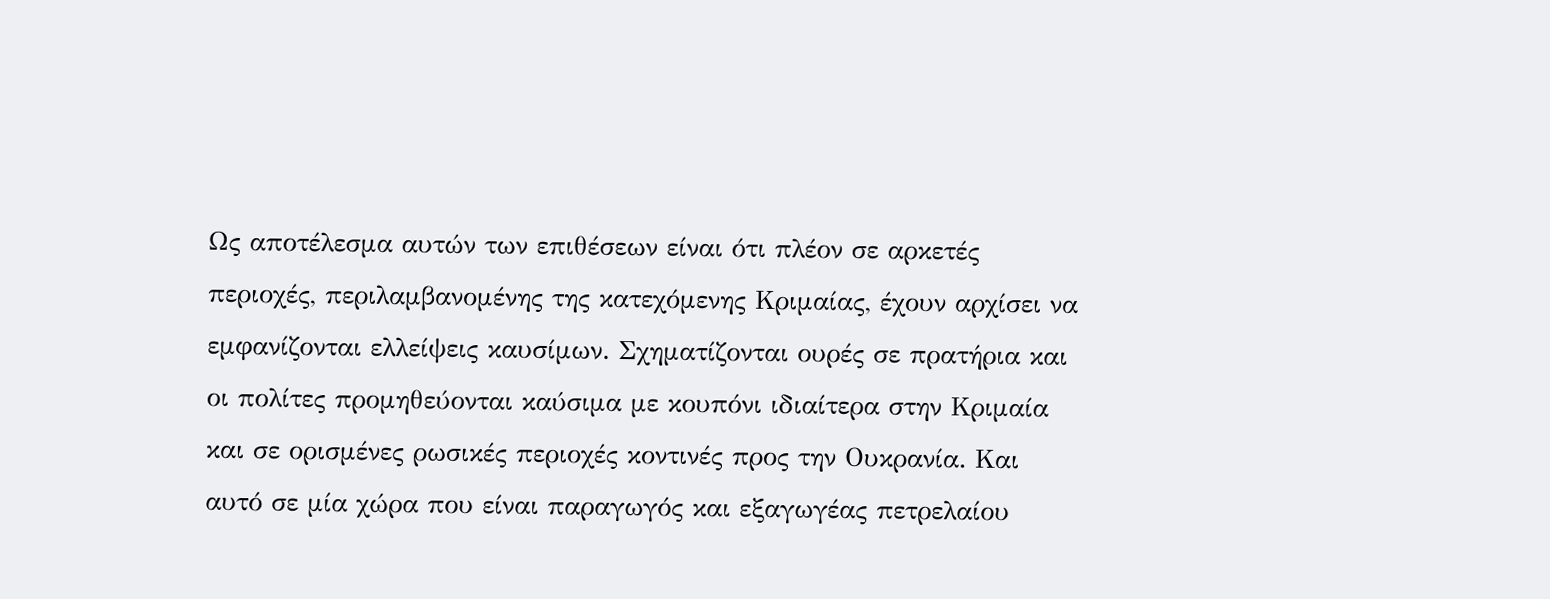Ως αποτέλεσμα αυτών των επιθέσεων είναι ότι πλέον σε αρκετές περιοχές, περιλαμβανομένης της κατεχόμενης Κριμαίας, έχουν αρχίσει να εμφανίζονται ελλείψεις καυσίμων. Σχηματίζονται ουρές σε πρατήρια και οι πολίτες προμηθεύονται καύσιμα με κουπόνι ιδιαίτερα στην Κριμαία και σε ορισμένες ρωσικές περιοχές κοντινές προς την Ουκρανία. Και αυτό σε μία χώρα που είναι παραγωγός και εξαγωγέας πετρελαίου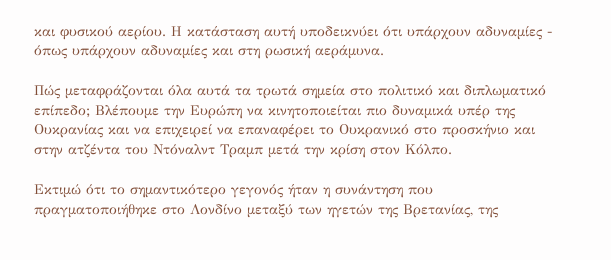και φυσικού αερίου. Η κατάσταση αυτή υποδεικνύει ότι υπάρχουν αδυναμίες - όπως υπάρχουν αδυναμίες και στη ρωσική αεράμυνα.

Πώς μεταφράζονται όλα αυτά τα τρωτά σημεία στο πολιτικό και διπλωματικό επίπεδο; Βλέπουμε την Ευρώπη να κινητοποιείται πιο δυναμικά υπέρ της Ουκρανίας και να επιχειρεί να επαναφέρει το Ουκρανικό στο προσκήνιο και στην ατζέντα του Ντόναλντ Τραμπ μετά την κρίση στον Κόλπο.

Εκτιμώ ότι το σημαντικότερο γεγονός ήταν η συνάντηση που πραγματοποιήθηκε στο Λονδίνο μεταξύ των ηγετών της Βρετανίας, της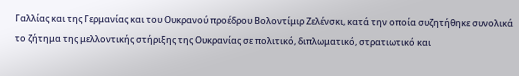Γαλλίας και της Γερμανίας και του Ουκρανού προέδρου Βολοντίμιρ Ζελένσκι, κατά την οποία συζητήθηκε συνολικά το ζήτημα της μελλοντικής στήριξης της Ουκρανίας σε πολιτικό, διπλωματικό, στρατιωτικό και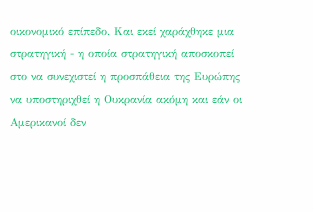οικονομικό επίπεδο. Και εκεί χαράχθηκε μια στρατηγική - η οποία στρατηγική αποσκοπεί στο να συνεχιστεί η προσπάθεια της Ευρώπης να υποστηριχθεί η Ουκρανία ακόμη και εάν οι Αμερικανοί δεν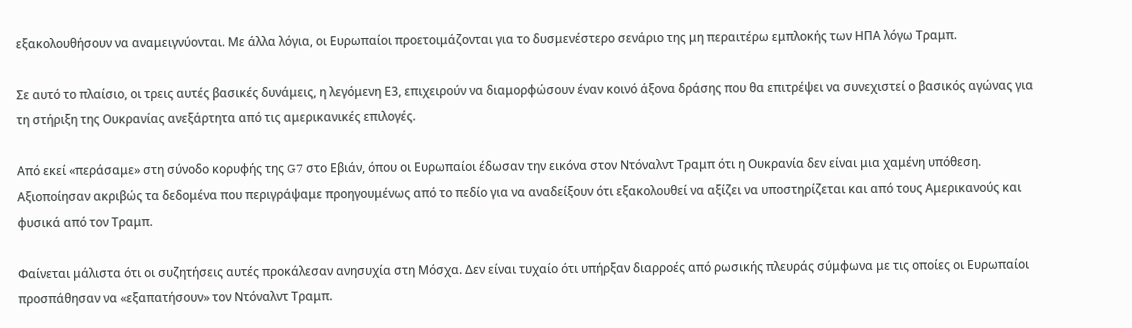εξακολουθήσουν να αναμειγνύονται. Με άλλα λόγια, οι Ευρωπαίοι προετοιμάζονται για το δυσμενέστερο σενάριο της μη περαιτέρω εμπλοκής των ΗΠΑ λόγω Τραμπ.

Σε αυτό το πλαίσιο, οι τρεις αυτές βασικές δυνάμεις, η λεγόμενη Ε3, επιχειρούν να διαμορφώσουν έναν κοινό άξονα δράσης που θα επιτρέψει να συνεχιστεί ο βασικός αγώνας για τη στήριξη της Ουκρανίας ανεξάρτητα από τις αμερικανικές επιλογές.

Από εκεί «περάσαμε» στη σύνοδο κορυφής της G7 στο Εβιάν, όπου οι Ευρωπαίοι έδωσαν την εικόνα στον Ντόναλντ Τραμπ ότι η Ουκρανία δεν είναι μια χαμένη υπόθεση. Αξιοποίησαν ακριβώς τα δεδομένα που περιγράψαμε προηγουμένως από το πεδίο για να αναδείξουν ότι εξακολουθεί να αξίζει να υποστηρίζεται και από τους Αμερικανούς και φυσικά από τον Τραμπ.

Φαίνεται μάλιστα ότι οι συζητήσεις αυτές προκάλεσαν ανησυχία στη Μόσχα. Δεν είναι τυχαίο ότι υπήρξαν διαρροές από ρωσικής πλευράς σύμφωνα με τις οποίες οι Ευρωπαίοι προσπάθησαν να «εξαπατήσουν» τον Ντόναλντ Τραμπ.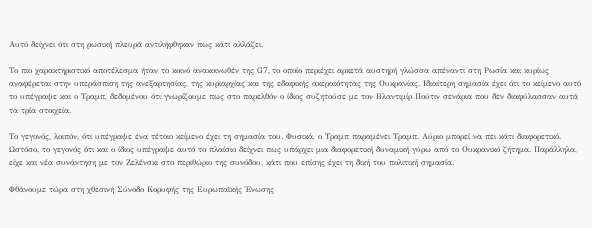Αυτό δείχνει ότι στη ρωσική πλευρά αντιλήφθηκαν πως κάτι αλλάζει.

Το πιο χαρακτηριστικό αποτέλεσμα ήταν το κοινό ανακοινωθέν της G7, το οποίο περιέχει αρκετά αυστηρή γλώσσα απέναντι στη Ρωσία και κυρίως αναφέρεται στην υπεράσπιση της ανεξαρτησίας, της κυριαρχίας και της εδαφικής ακεραιότητας της Ουκρανίας. Ιδιαίτερη σημασία έχει ότι το κείμενο αυτό το υπέγραψε και ο Τραμπ, δεδομένου ότι γνωρίζουμε πως στο παρελθόν ο ίδιος συζητούσε με τον Βλαντιμίρ Πούτιν σενάρια που δεν διαφύλασσαν αυτά τα τρία στοιχεία.

Το γεγονός, λοιπόν, ότι υπέγραψε ένα τέτοιο κείμενο έχει τη σημασία του. Φυσικά, ο Τραμπ παραμένει Τραμπ. Αύριο μπορεί να πει κάτι διαφορετικό. Ωστόσο, το γεγονός ότι και ο ίδιος υπέγραψε αυτό το πλαίσιο δείχνει πως υπάρχει μια διαφορετική δυναμική γύρω από το Ουκρανικό ζήτημα. Παράλληλα, είχε και νέα συνάντηση με τον Ζελένσκι στο περιθώριο της συνόδου, κάτι που επίσης έχει τη δική του πολιτική σημασία.

Φθάνουμε τώρα στη χθεσινή Σύνοδο Κορυφής της Ευρωπαϊκής Ένωσης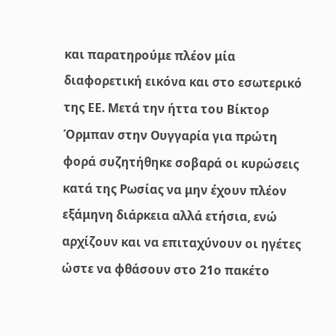και παρατηρούμε πλέον μία διαφορετική εικόνα και στο εσωτερικό της ΕΕ. Μετά την ήττα του Βίκτορ Όρμπαν στην Ουγγαρία για πρώτη φορά συζητήθηκε σοβαρά οι κυρώσεις κατά της Ρωσίας να μην έχουν πλέον εξάμηνη διάρκεια αλλά ετήσια, ενώ αρχίζουν και να επιταχύνουν οι ηγέτες ώστε να φθάσουν στο 21ο πακέτο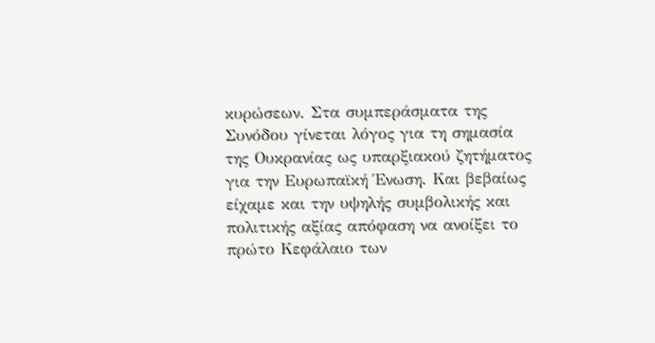κυρώσεων. Στα συμπεράσματα της Συνόδου γίνεται λόγος για τη σημασία της Ουκρανίας ως υπαρξιακού ζητήματος για την Ευρωπαϊκή Ένωση. Και βεβαίως είχαμε και την υψηλής συμβολικής και πολιτικής αξίας απόφαση να ανοίξει το πρώτο Κεφάλαιο των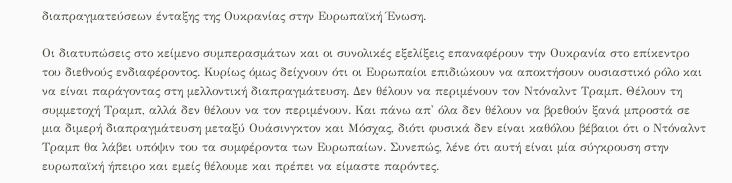διαπραγματεύσεων ένταξης της Ουκρανίας στην Ευρωπαϊκή Ένωση.

Οι διατυπώσεις στο κείμενο συμπερασμάτων και οι συνολικές εξελίξεις επαναφέρουν την Ουκρανία στο επίκεντρο του διεθνούς ενδιαφέροντος. Κυρίως όμως δείχνουν ότι οι Ευρωπαίοι επιδιώκουν να αποκτήσουν ουσιαστικό ρόλο και να είναι παράγοντας στη μελλοντική διαπραγμάτευση. Δεν θέλουν να περιμένουν τον Ντόναλντ Τραμπ. Θέλουν τη συμμετοχή Τραμπ, αλλά δεν θέλουν να τον περιμένουν. Και πάνω απ' όλα δεν θέλουν να βρεθούν ξανά μπροστά σε μια διμερή διαπραγμάτευση μεταξύ Ουάσινγκτον και Μόσχας, διότι φυσικά δεν είναι καθόλου βέβαιοι ότι ο Ντόναλντ Τραμπ θα λάβει υπόψιν του τα συμφέροντα των Ευρωπαίων. Συνεπώς, λένε ότι αυτή είναι μία σύγκρουση στην ευρωπαϊκή ήπειρο και εμείς θέλουμε και πρέπει να είμαστε παρόντες.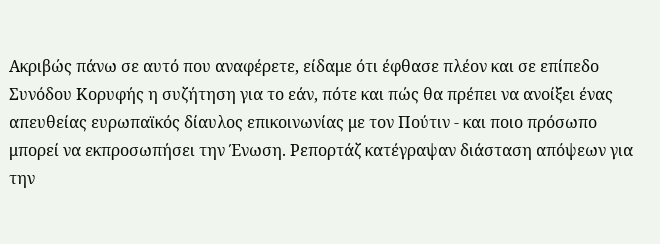Ακριβώς πάνω σε αυτό που αναφέρετε, είδαμε ότι έφθασε πλέον και σε επίπεδο Συνόδου Κορυφής η συζήτηση για το εάν, πότε και πώς θα πρέπει να ανοίξει ένας απευθείας ευρωπαϊκός δίαυλος επικοινωνίας με τον Πούτιν - και ποιο πρόσωπο μπορεί να εκπροσωπήσει την Ένωση. Ρεπορτάζ κατέγραψαν διάσταση απόψεων για την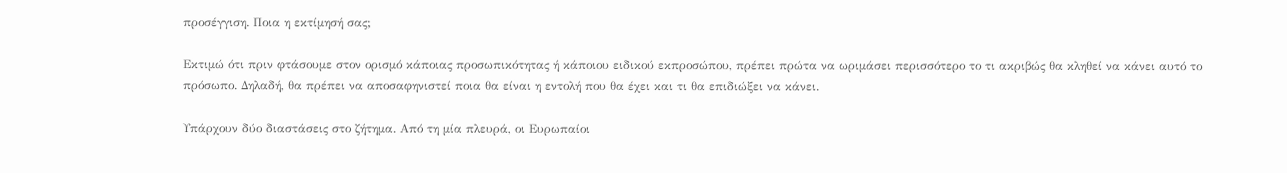προσέγγιση. Ποια η εκτίμησή σας;

Εκτιμώ ότι πριν φτάσουμε στον ορισμό κάποιας προσωπικότητας ή κάποιου ειδικού εκπροσώπου, πρέπει πρώτα να ωριμάσει περισσότερο το τι ακριβώς θα κληθεί να κάνει αυτό το πρόσωπο. Δηλαδή, θα πρέπει να αποσαφηνιστεί ποια θα είναι η εντολή που θα έχει και τι θα επιδιώξει να κάνει.

Υπάρχουν δύο διαστάσεις στο ζήτημα. Από τη μία πλευρά, οι Ευρωπαίοι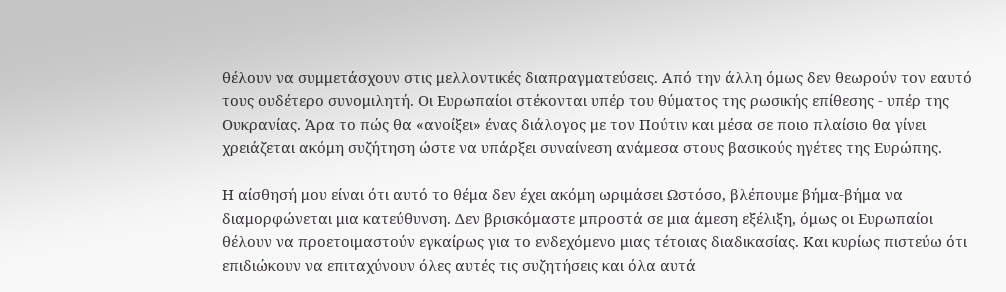θέλουν να συμμετάσχουν στις μελλοντικές διαπραγματεύσεις. Από την άλλη όμως δεν θεωρούν τον εαυτό τους ουδέτερο συνομιλητή. Οι Ευρωπαίοι στέκονται υπέρ του θύματος της ρωσικής επίθεσης - υπέρ της Ουκρανίας. Άρα το πώς θα «ανοίξει» ένας διάλογος με τον Πούτιν και μέσα σε ποιο πλαίσιο θα γίνει χρειάζεται ακόμη συζήτηση ώστε να υπάρξει συναίνεση ανάμεσα στους βασικούς ηγέτες της Ευρώπης.

Η αίσθησή μου είναι ότι αυτό το θέμα δεν έχει ακόμη ωριμάσει Ωστόσο, βλέπουμε βήμα-βήμα να διαμορφώνεται μια κατεύθυνση. Δεν βρισκόμαστε μπροστά σε μια άμεση εξέλιξη, όμως οι Ευρωπαίοι θέλουν να προετοιμαστούν εγκαίρως για το ενδεχόμενο μιας τέτοιας διαδικασίας. Και κυρίως πιστεύω ότι επιδιώκουν να επιταχύνουν όλες αυτές τις συζητήσεις και όλα αυτά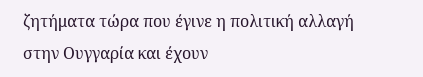ζητήματα τώρα που έγινε η πολιτική αλλαγή στην Ουγγαρία και έχουν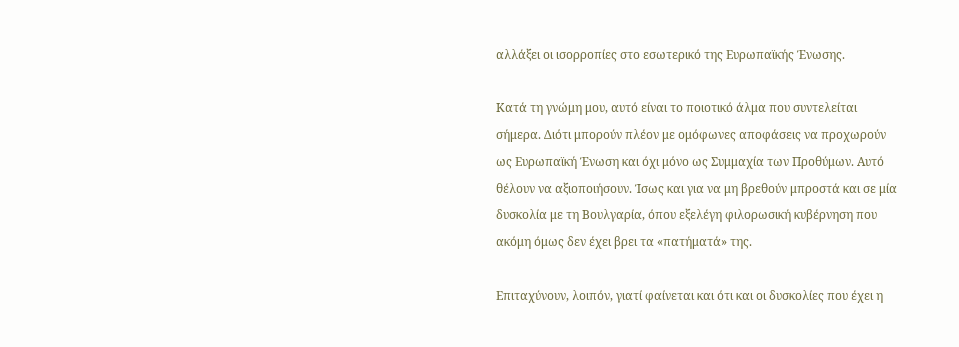αλλάξει οι ισορροπίες στο εσωτερικό της Ευρωπαϊκής Ένωσης.

Κατά τη γνώμη μου, αυτό είναι το ποιοτικό άλμα που συντελείται σήμερα. Διότι μπορούν πλέον με ομόφωνες αποφάσεις να προχωρούν ως Ευρωπαϊκή Ένωση και όχι μόνο ως Συμμαχία των Προθύμων. Αυτό θέλουν να αξιοποιήσουν. Ίσως και για να μη βρεθούν μπροστά και σε μία δυσκολία με τη Βουλγαρία, όπου εξελέγη φιλορωσική κυβέρνηση που ακόμη όμως δεν έχει βρει τα «πατήματά» της.

Επιταχύνουν, λοιπόν, γιατί φαίνεται και ότι και οι δυσκολίες που έχει η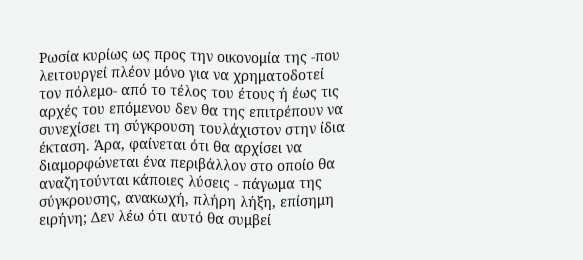Ρωσία κυρίως ως προς την οικονομία της -που λειτουργεί πλέον μόνο για να χρηματοδοτεί τον πόλεμο- από το τέλος του έτους ή έως τις αρχές του επόμενου δεν θα της επιτρέπουν να συνεχίσει τη σύγκρουση τουλάχιστον στην ίδια έκταση. Άρα, φαίνεται ότι θα αρχίσει να διαμορφώνεται ένα περιβάλλον στο οποίο θα αναζητούνται κάποιες λύσεις - πάγωμα της σύγκρουσης, ανακωχή, πλήρη λήξη, επίσημη ειρήνη; Δεν λέω ότι αυτό θα συμβεί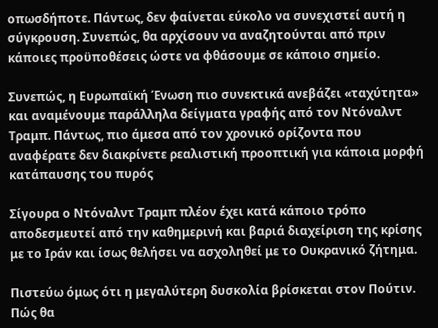οπωσδήποτε. Πάντως, δεν φαίνεται εύκολο να συνεχιστεί αυτή η σύγκρουση. Συνεπώς, θα αρχίσουν να αναζητούνται από πριν κάποιες προϋποθέσεις ώστε να φθάσουμε σε κάποιο σημείο.

Συνεπώς, η Ευρωπαϊκή Ένωση πιο συνεκτικά ανεβάζει «ταχύτητα» και αναμένουμε παράλληλα δείγματα γραφής από τον Ντόναλντ Τραμπ. Πάντως, πιο άμεσα από τον χρονικό ορίζοντα που αναφέρατε δεν διακρίνετε ρεαλιστική προοπτική για κάποια μορφή κατάπαυσης του πυρός

Σίγουρα ο Ντόναλντ Τραμπ πλέον έχει κατά κάποιο τρόπο αποδεσμευτεί από την καθημερινή και βαριά διαχείριση της κρίσης με το Ιράν και ίσως θελήσει να ασχοληθεί με το Ουκρανικό ζήτημα.

Πιστεύω όμως ότι η μεγαλύτερη δυσκολία βρίσκεται στον Πούτιν. Πώς θα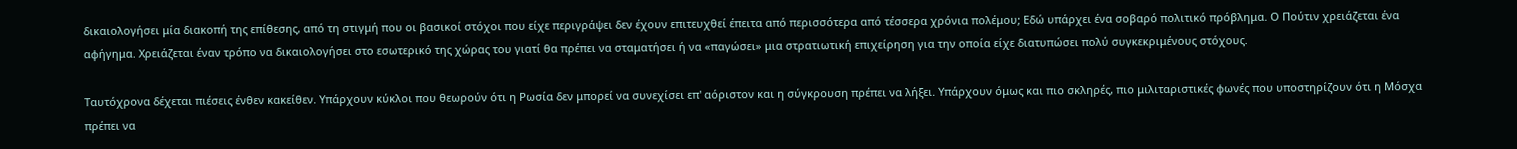δικαιολογήσει μία διακοπή της επίθεσης, από τη στιγμή που οι βασικοί στόχοι που είχε περιγράψει δεν έχουν επιτευχθεί έπειτα από περισσότερα από τέσσερα χρόνια πολέμου; Εδώ υπάρχει ένα σοβαρό πολιτικό πρόβλημα. Ο Πούτιν χρειάζεται ένα αφήγημα. Χρειάζεται έναν τρόπο να δικαιολογήσει στο εσωτερικό της χώρας του γιατί θα πρέπει να σταματήσει ή να «παγώσει» μια στρατιωτική επιχείρηση για την οποία είχε διατυπώσει πολύ συγκεκριμένους στόχους.

Ταυτόχρονα δέχεται πιέσεις ένθεν κακείθεν. Υπάρχουν κύκλοι που θεωρούν ότι η Ρωσία δεν μπορεί να συνεχίσει επ' αόριστον και η σύγκρουση πρέπει να λήξει. Υπάρχουν όμως και πιο σκληρές, πιο μιλιταριστικές φωνές που υποστηρίζουν ότι η Μόσχα πρέπει να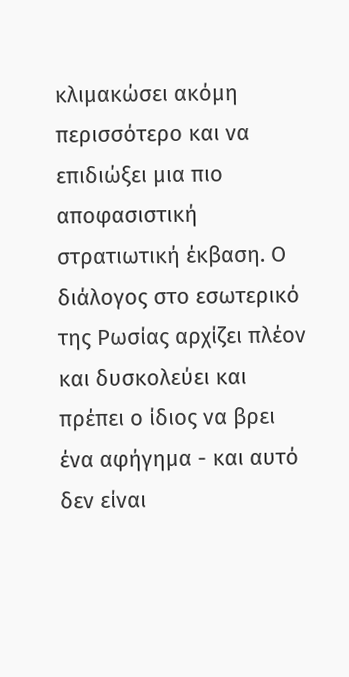κλιμακώσει ακόμη περισσότερο και να επιδιώξει μια πιο αποφασιστική στρατιωτική έκβαση. Ο διάλογος στο εσωτερικό της Ρωσίας αρχίζει πλέον και δυσκολεύει και πρέπει ο ίδιος να βρει ένα αφήγημα - και αυτό δεν είναι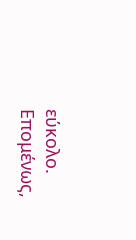εύκολο. Επομένως,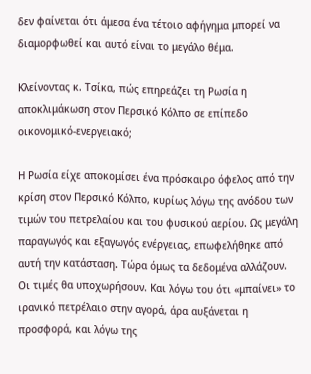δεν φαίνεται ότι άμεσα ένα τέτοιο αφήγημα μπορεί να διαμορφωθεί και αυτό είναι το μεγάλο θέμα.

Κλείνοντας κ. Τσίκα, πώς επηρεάζει τη Ρωσία η αποκλιμάκωση στον Περσικό Κόλπο σε επίπεδο οικονομικό-ενεργειακό;

Η Ρωσία είχε αποκομίσει ένα πρόσκαιρο όφελος από την κρίση στον Περσικό Κόλπο, κυρίως λόγω της ανόδου των τιμών του πετρελαίου και του φυσικού αερίου. Ως μεγάλη παραγωγός και εξαγωγός ενέργειας, επωφελήθηκε από αυτή την κατάσταση. Τώρα όμως τα δεδομένα αλλάζουν. Οι τιμές θα υποχωρήσουν. Και λόγω του ότι «μπαίνει» το ιρανικό πετρέλαιο στην αγορά, άρα αυξάνεται η προσφορά, και λόγω της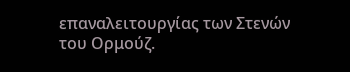επαναλειτουργίας των Στενών του Ορμούζ.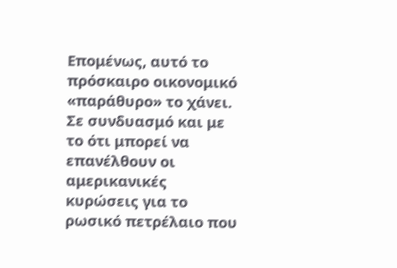Επομένως, αυτό το πρόσκαιρο οικονομικό «παράθυρο» το χάνει. Σε συνδυασμό και με το ότι μπορεί να επανέλθουν οι αμερικανικές κυρώσεις για το ρωσικό πετρέλαιο που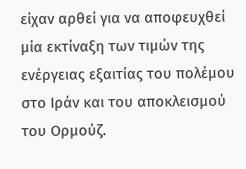είχαν αρθεί για να αποφευχθεί μία εκτίναξη των τιμών της ενέργειας εξαιτίας του πολέμου στο Ιράν και του αποκλεισμού του Ορμούζ.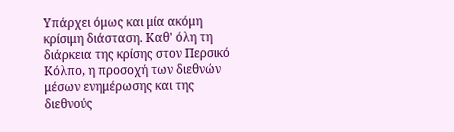Υπάρχει όμως και μία ακόμη κρίσιμη διάσταση. Καθ' όλη τη διάρκεια της κρίσης στον Περσικό Κόλπο, η προσοχή των διεθνών μέσων ενημέρωσης και της διεθνούς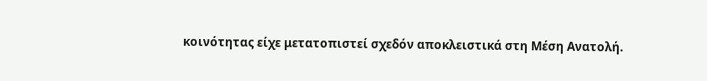κοινότητας είχε μετατοπιστεί σχεδόν αποκλειστικά στη Μέση Ανατολή.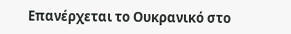Επανέρχεται το Ουκρανικό στο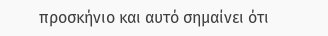προσκήνιο και αυτό σημαίνει ότι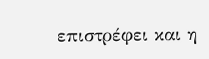επιστρέφει και η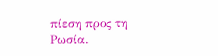πίεση προς τη Ρωσία.